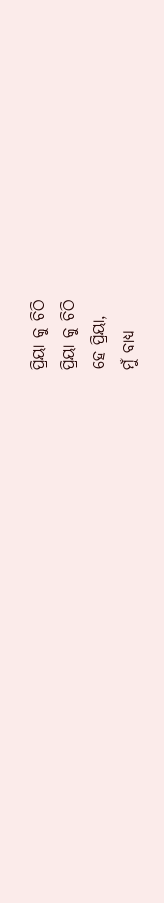ପ୍ରିୟା କୁ ଚିଠି
ପ୍ରିୟା କୁ ଚିଠି
ହେ ପ୍ରିୟା,
ମୁଁ ବାଧ୍ୟ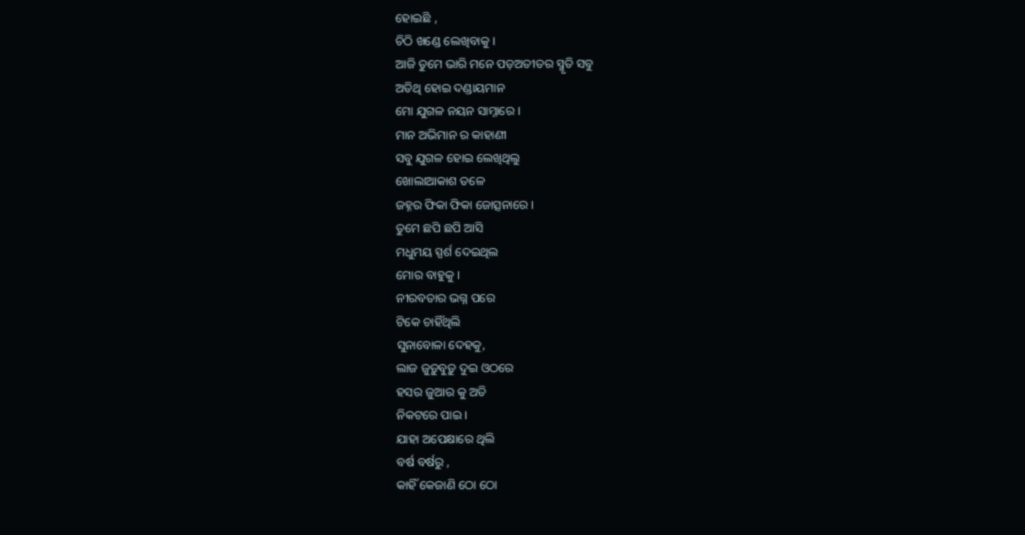ହୋଇଛି ,
ଚିଠି ଖଣ୍ଡେ ଲେଖିବାକୁ ।
ଆଜି ତୁମେ ଭାରି ମନେ ପଡ଼ଅତୀତର ସ୍ମୃତି ସବୁ
ଅତିଥି ହୋଇ ଦଣ୍ଡାୟମାନ
ମୋ ଯୁଗଳ ନୟନ ସାମ୍ନାରେ ।
ମାନ ଅଭିମାନ ର କାହାଣୀ
ସବୁ ଯୁଗଳ ହୋଇ ଲେଖିଥିଲୁ
ଖୋଲାଆକାଶ ତଳେ
ଜହ୍ନର ଫିକା ଫିକା ଜୋତ୍ସନାରେ ।
ତୁମେ ଛପି ଛପି ଆସି
ମଧୁମୟ ସ୍ପର୍ଶ ଦେଇଥିଲ
ମୋର ବାହୁକୁ ।
ନୀରବତାର ଭଗ୍ନ ପରେ
ଟିକେ ଚାହିଁଥିଲି
ସୁନାବୋଳା ଦେହକୁ,
ଲାଜ ଜୁଡ଼ୁବୁଡ଼ୁ ଦୁଇ ଓଠରେ
ହସର ଜୁଆର କୁ ଅତି
ନିକଟରେ ପାଇ ।
ଯାହା ଅପେକ୍ଷାରେ ଥିଲି
ବର୍ଷ ବର୍ଷରୁ ,
କାହିଁ କେଜାଣି ଠୋ ଠୋ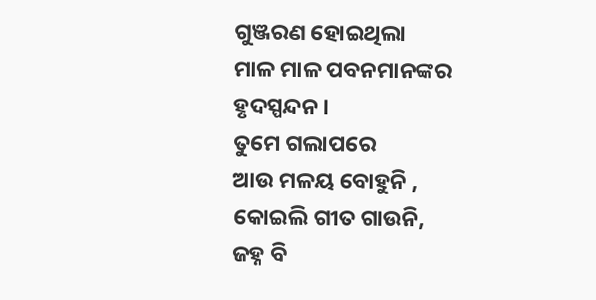ଗୁଞ୍ଜରଣ ହୋଇଥିଲା
ମାଳ ମାଳ ପବନମାନଙ୍କର
ହୃଦସ୍ପନ୍ଦନ ।
ତୁମେ ଗଲାପରେ
ଆଉ ମଳୟ ବୋହୁନି ,
କୋଇଲି ଗୀତ ଗାଉନି,
ଜହ୍ନ ବି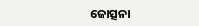ଜୋତ୍ସନା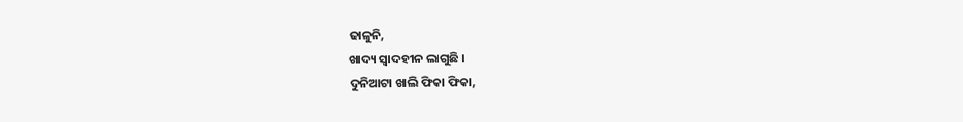ଢାଳୁନି,
ଖାଦ୍ୟ ସ୍ଵାଦହୀନ ଲାଗୁଛି ।
ଦୁନିଆଟା ଖାଲି ଫିକା ଫିକା,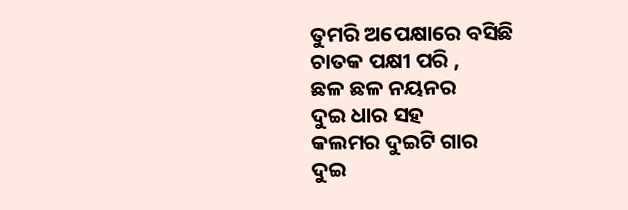ତୁମରି ଅପେକ୍ଷାରେ ବସିଛି
ଚାତକ ପକ୍ଷୀ ପରି ,
ଛଳ ଛଳ ନୟନର
ଦୁଇ ଧାର ସହ
କଲମର ଦୁଇଟି ଗାର
ଦୁଇ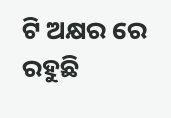ଟି ଅକ୍ଷର ରେ ରହୁଛି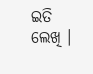ଇତି ଲେଖି ।